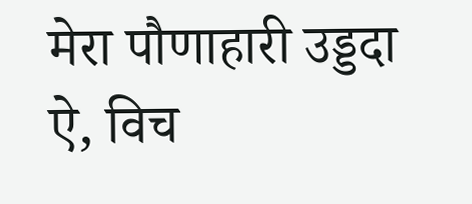मेरा पौणाहारी उड्डदा ऐ, विच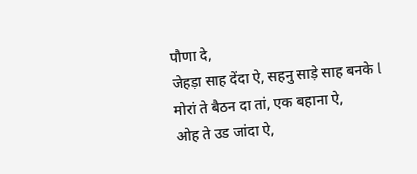पौणा दे,
जेहड़ा साह देंदा ऐ, सहनु साड़े साह बनके l
मोरां ते बैठन दा तां, एक बहाना ऐ,
ओह ते उड जांदा ऐ,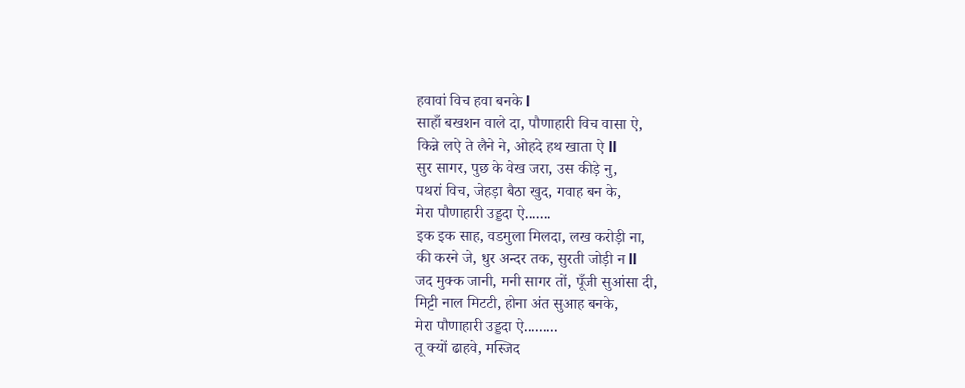हवावां विच हवा बनके l
साहाँ बखशन वाले दा, पौणाहारी विच वासा ऐ,
किन्ने लऐ ते लैने ने, ओहदे हथ खाता ऐ ll
सुर सागर, पुछ के वेख जरा, उस कीड़े नु,
पथरां विच, जेहड़ा बैठा खुद, गवाह बन के,
मेरा पौणाहारी उड्डदा ऐ.......
इक इक साह, वडमुला मिलदा, लख करोड़ी ना,
की करने जे, धुर अन्दर तक, सुरती जोड़ी न ll
जद मुक्क जानी, मनी सागर तों, पूँजी सुआंसा दी,
मिट्टी नाल मिटटी, होना अंत सुआह बनके,
मेरा पौणाहारी उड्डदा ऐ.........
तू क्यों ढाहवे, मस्जिद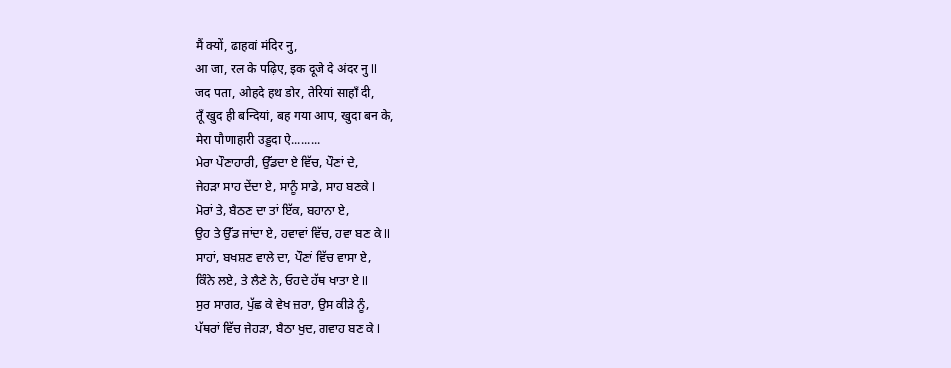मैं क्यों, ढाहवां मंदिर नु,
आ जा, रल के पढ़िए, इक दूजे दे अंदर नु ll
जद पता, ओहदे हथ डोर, तेरियां साहाँ दी,
तूँ खुद ही बन्दियां, बह गया आप, खुदा बन के,
मेरा पौणाहारी उड्डदा ऐ.........
ਮੇਰਾ ਪੌਣਾਹਾਰੀ, ਉੱਡਦਾ ਏ ਵਿੱਚ, ਪੌਣਾਂ ਦੇ,
ਜੇਹੜਾ ਸਾਹ ਦੇਂਦਾ ਏ, ਸਾਨੂੰ ਸਾਡੇ, ਸਾਹ ਬਣਕੇ l
ਮੋਰਾਂ ਤੇ, ਬੈਠਣ ਦਾ ਤਾਂ ਇੱਕ, ਬਹਾਨਾ ਏ,
ਉਹ ਤੇ ਉੱਡ ਜਾਂਦਾ ਏ, ਹਵਾਵਾਂ ਵਿੱਚ, ਹਵਾ ਬਣ ਕੇ ll
ਸਾਹਾਂ, ਬਖਸ਼ਣ ਵਾਲੇ ਦਾ, ਪੌਣਾਂ ਵਿੱਚ ਵਾਸਾ ਏ,
ਕਿੰਨੇ ਲਏ, ਤੇ ਲੈਣੇ ਨੇ, ਓਹਦੇ ਹੱਥ ਖਾਤਾ ਏ ll
ਸੁਰ ਸਾਗਰ, ਪੁੱਛ ਕੇ ਵੇਖ ਜ਼ਰਾ, ਉਸ ਕੀੜੇ ਨੂੰ,
ਪੱਥਰਾਂ ਵਿੱਚ ਜੇਹੜਾ, ਬੈਠਾ ਖੁਦ, ਗਵਾਹ ਬਣ ਕੇ l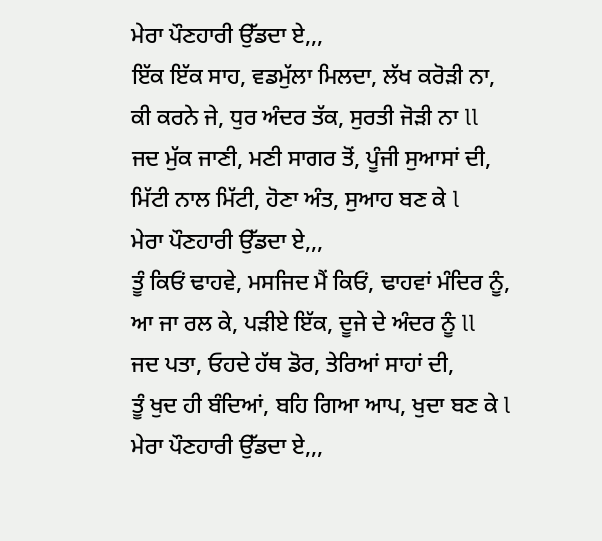ਮੇਰਾ ਪੌਣਹਾਰੀ ਉੱਡਦਾ ਏ,,,
ਇੱਕ ਇੱਕ ਸਾਹ, ਵਡਮੁੱਲਾ ਮਿਲਦਾ, ਲੱਖ ਕਰੋੜੀ ਨਾ,
ਕੀ ਕਰਨੇ ਜੇ, ਧੁਰ ਅੰਦਰ ਤੱਕ, ਸੁਰਤੀ ਜੋੜੀ ਨਾ ll
ਜਦ ਮੁੱਕ ਜਾਣੀ, ਮਣੀ ਸਾਗਰ ਤੋਂ, ਪੂੰਜੀ ਸੁਆਸਾਂ ਦੀ,
ਮਿੱਟੀ ਨਾਲ ਮਿੱਟੀ, ਹੋਣਾ ਅੰਤ, ਸੁਆਹ ਬਣ ਕੇ l
ਮੇਰਾ ਪੌਣਹਾਰੀ ਉੱਡਦਾ ਏ,,,
ਤੂੰ ਕਿਓਂ ਢਾਹਵੇ, ਮਸਜਿਦ ਮੈਂ ਕਿਓਂ, ਢਾਹਵਾਂ ਮੰਦਿਰ ਨੂੰ,
ਆ ਜਾ ਰਲ ਕੇ, ਪੜੀਏ ਇੱਕ, ਦੂਜੇ ਦੇ ਅੰਦਰ ਨੂੰ ll
ਜਦ ਪਤਾ, ਓਹਦੇ ਹੱਥ ਡੋਰ, ਤੇਰਿਆਂ ਸਾਹਾਂ ਦੀ,
ਤੂੰ ਖੁਦ ਹੀ ਬੰਦਿਆਂ, ਬਹਿ ਗਿਆ ਆਪ, ਖੁਦਾ ਬਣ ਕੇ l
ਮੇਰਾ ਪੌਣਹਾਰੀ ਉੱਡਦਾ ਏ,,,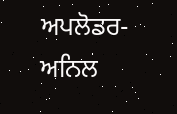ਅਪਲੋਡਰ- ਅਨਿਲ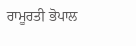ਰਾਮੂਰਤੀ ਭੋਪਾਲ